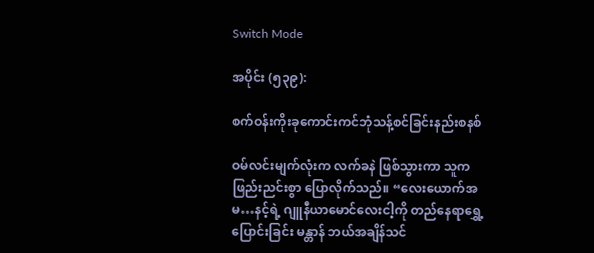Switch Mode

အပိုင်း (၅၃၉):

စက်ဝန်းကိုးခုကောင်းကင်ဘုံသန့်စင်ခြင်းနည်းစနစ်

ဝမ်လင်းမျက်လုံးက လက်ခနဲ ဖြစ်သွားကာ သူက ဖြည်းညင်းစွာ ပြောလိုက်သည်။ “လေးယောက်အမ…နင့်ရဲ့ ဂျူနီယာမောင်လေးငါ့ကို တည်နေရာရွှေ့ပြောင်းခြင်း မန္တာန် ဘယ်အချိန်သင်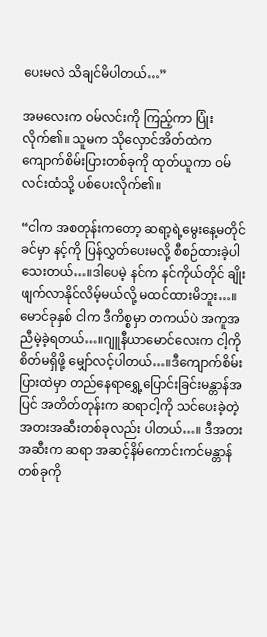ပေးမလဲ သိချင်မိပါတယ်…”

အမလေးက ဝမ်လင်းကို ကြည့်ကာ ပြုံးလိုက်၏။ သူမက သိုလှောင်အိတ်ထဲက ကျောက်စိမ်းပြားတစ်ခုကို ထုတ်ယူကာ ဝမ်လင်းထံသို့ ပစ်ပေးလိုက်၏။

“ငါက အစတုန်းကတော့ ဆရာ့ရဲ့မွေးနေ့မတိုင်ခင်မှာ နင့်ကို ပြန်လွှတ်ပေးမလို့ စီစဉ်ထားခဲ့ပါသေးတယ်…။ဒါပေမဲ့ နင်က နင်ကိုယ်တိုင် ချိုးဖျက်လာနိုင်လိမ့်မယ်လို့ မထင်ထားမိဘူး…။မောင်ခုနှစ် ငါက ဒီကိစ္စမှာ တကယ်ပဲ အကူအညီမဲ့ခဲ့ရတယ်…။ဂျူနီယာမောင်လေးက ငါ့ကို စိတ်မရှိဖို့ မျှော်လင့်ပါတယ်…။ဒီကျောက်စိမ်းပြားထဲမှာ တည်နေရာရွှေ့ပြောင်းခြင်းမန္တာန်အပြင် အတိတ်တုန်းက ဆရာငါ့ကို သင်ပေးခဲ့တဲ့ အတးအဆီးတစ်ခုလည်း ပါတယ်…။ ဒီအတးအဆီးက ဆရာ အဆင့်နိမ်ကောင်းကင်မန္တာန်တစ်ခုကို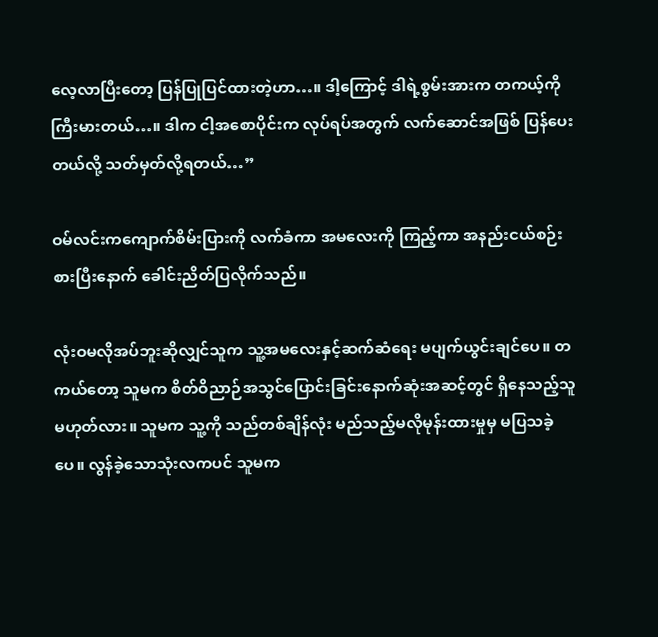လေ့လာပြီးတော့ ပြန်ပြုပြင်ထားတဲ့ဟာ…။ ဒါ့ကြောင့် ဒါရဲ့စွမ်းအားက တကယ့်ကို ကြီးမားတယ်…။ ဒါက ငါ့အစောပိုင်းက လုပ်ရပ်အတွက် လက်ဆောင်အဖြစ် ပြန်ပေးတယ်လို့ သတ်မှတ်လို့ရတယ်…”

ဝမ်လင်းကကျောက်စိမ်းပြားကို လက်ခံကာ အမလေးကို ကြည့်ကာ အနည်းငယ်စဉ်းစားပြီးနောက် ခေါင်းညိတ်ပြလိုက်သည်။

လုံးဝမလိုအပ်ဘူးဆိုလျှင်သူက သူ့အမလေးနှင့်ဆက်ဆံရေး မပျက်ယွင်းချင်ပေ။ တကယ်တော့ သူမက စိတ်ဝိညာဉ်အသွင်ပြောင်းခြင်းနောက်ဆုံးအဆင့်တွင် ရှိနေသည့်သူမဟုတ်လား။ သူမက သူ့ကို သည်တစ်ချိန်လုံး မည်သည့်မလိုမုန်းထားမှုမှ မပြသခဲ့ပေ။ လွန်ခဲ့သောသုံးလကပင် သူမက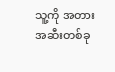သူ့ကို အတားအဆီးတစ်ခု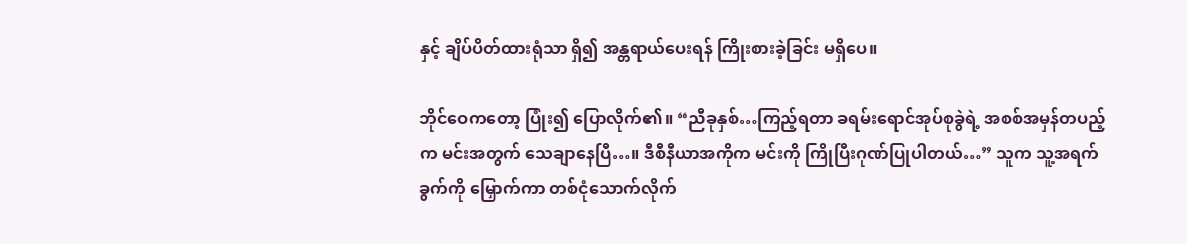နှင့် ချိပ်ပိတ်ထားရုံသာ ရှိ၍ အန္တရာယ်ပေးရန် ကြိုးစားခဲ့ခြင်း မရှိပေ။

ဘိုင်ဝေကတော့ ပြုံး၍ ပြောလိုက်၏။ “ညီခုနှစ်…ကြည့်ရတာ ခရမ်းရောင်အုပ်စုခွဲရဲ့ အစစ်အမှန်တပည့်က မင်းအတွက် သေချာနေပြီ…။ ဒီစီနီယာအကိုက မင်းကို ကြိုပြီးဂုဏ်ပြုပါတယ်…” သူက သူ့အရက်ခွက်ကို မြှောက်ကာ တစ်ငုံသောက်လိုက်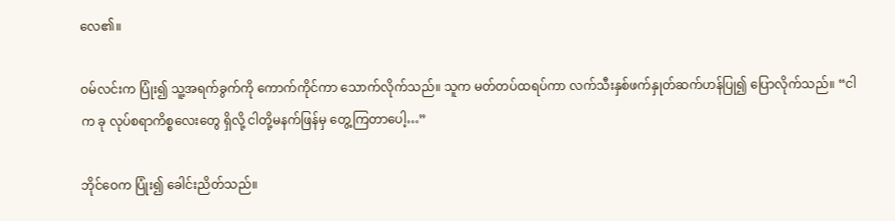လေ၏။

ဝမ်လင်းက ပြုံး၍ သူ့အရက်ခွက်ကို ကောက်ကိုင်ကာ သောက်လိုက်သည်။ သူက မတ်တပ်ထရပ်ကာ လက်သီးနှစ်ဖက်နှုတ်ဆက်ဟန်ပြု၍ ပြောလိုက်သည်။ “ငါက ခု လုပ်စရာကိစ္စလေးတွေ ရှိလို့ ငါတို့မနက်ဖြန်မှ တွေ့ကြတာပေါ့…”

ဘိုင်ဝေက ပြုံး၍ ခေါင်းညိတ်သည်။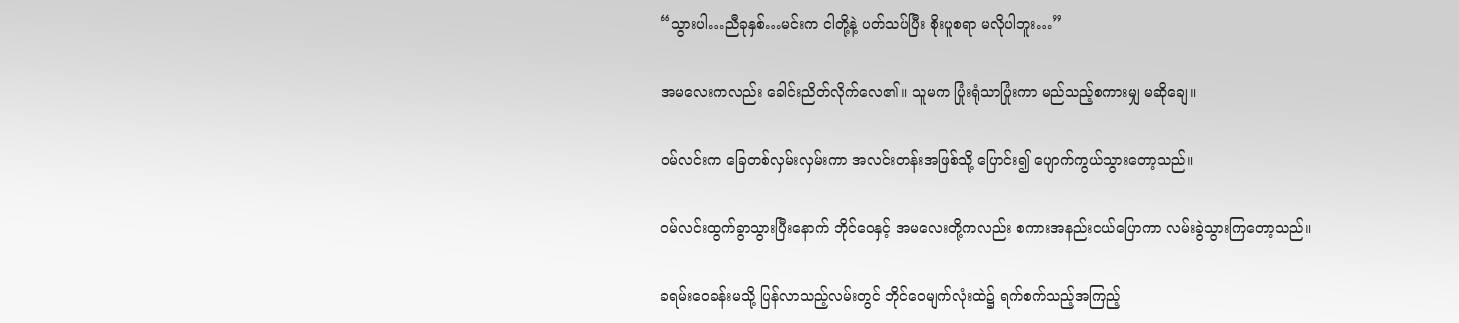“သွားပါ…ညီခုနှစ်…မင်းက ငါတို့နဲ့ ပတ်သပ်ပြီး စိုးပူစရာ မလိုပါဘူး…”

အမလေးကလည်း ခေါင်းညိတ်လိုက်လေ၏။ သူမက ပြုံးရုံသာပြုံးကာ မည်သည့်စကားမျှ မဆိုချေ။

ဝမ်လင်းက ခြေတစ်လှမ်းလှမ်းကာ အလင်းတန်းအဖြစ်သို့ ပြောင်း၍ ပျောက်ကွယ်သွားတော့သည်။

ဝမ်လင်းထွက်ခွာသွားပြီးနောက် ဘိုင်ဝေနှင့် အမလေးတို့ကလည်း စကားအနည်းငယ်ပြောကာ လမ်းခွဲသွားကြတော့သည်။

ခရမ်းဝေခန်းမသို့ ပြန်လာသည့်လမ်းတွင် ဘိုင်ဝေမျက်လုံးထဲ၌ ရက်စက်သည့်အကြည့်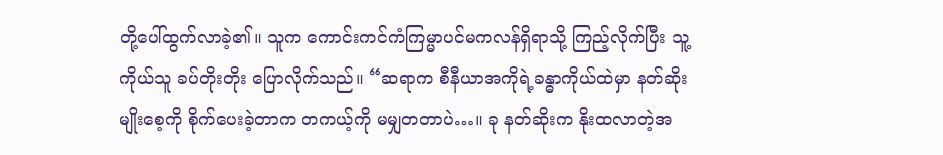တို့ပေါ်ထွက်လာခဲ့၏။ သူက ကောင်းကင်ကံကြမ္မာပင်မကလန်ရှိရာသို့ ကြည့်လိုက်ပြီး သူ့ကိုယ်သူ ခပ်တိုးတိုး ပြောလိုက်သည်။ “ဆရာက စီနီယာအကိုရဲ့ခန္ဓာကိုယ်ထဲမှာ နတ်ဆိုးမျိုးစေ့ကို စိုက်ပေးခဲ့တာက တကယ့်ကို မမျှတတာပဲ…။ ခု နတ်ဆိုးက နိုးထလာတဲ့အ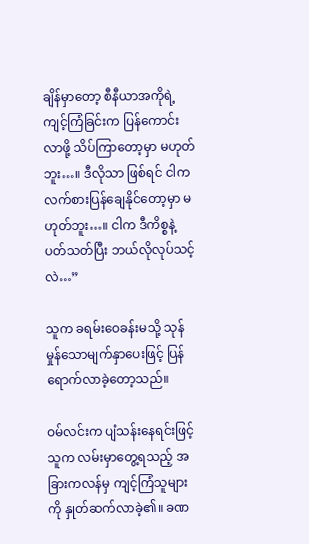ချိန်မှာတော့ စီနီယာအကိုရဲ့ ကျင့်ကြံခြင်းက ပြန်ကောင်းလာဖို့ သိပ်ကြာတော့မှာ မဟုတ်ဘူး…။ ဒီလိုသာ ဖြစ်ရင် ငါက လက်စားပြန်ချေနိုင်တော့မှာ မဟုတ်ဘူး…။ ငါက ဒီကိစ္စနဲ့ပတ်သတ်ပြီး ဘယ်လိုလုပ်သင့်လဲ…”

သူက ခရမ်းဝေခန်းမသို့ သုန်မှုန်သောမျက်နှာပေးဖြင့် ပြန်ရောက်လာခဲ့တော့သည်။

ဝမ်လင်းက ပျံသန်းနေရင်းဖြင့် သူက လမ်းမှာတွေ့ရသည့် အခြားကလန်မှ ကျင့်ကြံသူများကို နှုတ်ဆက်လာခဲ့၏။ ခဏ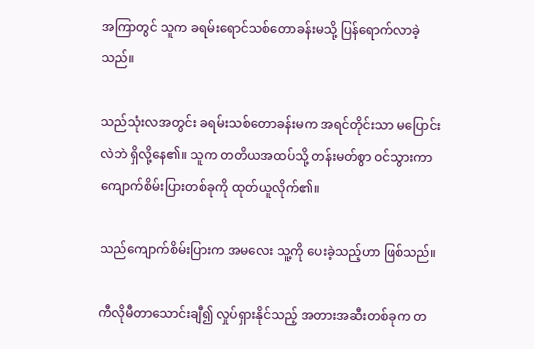အကြာတွင် သူက ခရမ်းရောင်သစ်တောခန်းမသို့ ပြန်ရောက်လာခဲ့သည်။

သည်သုံးလအတွင်း ခရမ်းသစ်တောခန်းမက အရင်တိုင်းသာ မပြောင်းလဲဘဲ ရှိလို့နေ၏။ သူက တတိယအထပ်သို့ တန်းမတ်စွာ ဝင်သွားကာ ကျောက်စိမ်းပြားတစ်ခုကို ထုတ်ယူလိုက်၏။

သည်ကျောက်စိမ်းပြားက အမလေး သူ့ကို ပေးခဲ့သည့်ဟာ ဖြစ်သည်။

ကီလိုမီတာသောင်းချီ၍ လှုပ်ရှားနိုင်သည့် အတားအဆီးတစ်ခုက တ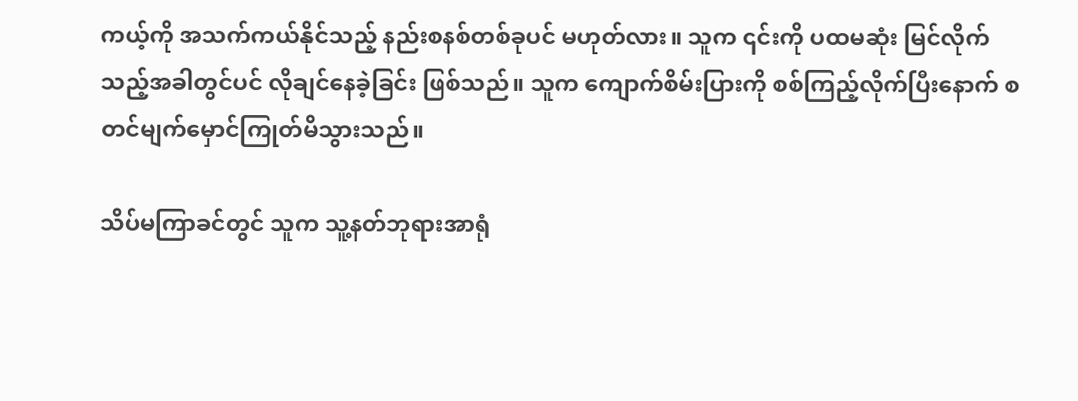ကယ့်ကို အသက်ကယ်နိုင်သည့် နည်းစနစ်တစ်ခုပင် မဟုတ်လား။ သူက ၎င်းကို ပထမဆုံး မြင်လိုက်သည့်အခါတွင်ပင် လိုချင်နေခဲ့ခြင်း ဖြစ်သည်။ သူက ကျောက်စိမ်းပြားကို စစ်ကြည့်လိုက်ပြီးနောက် စတင်မျက်မှောင်ကြုတ်မိသွားသည်။

သိပ်မကြာခင်တွင် သူက သူ့နတ်ဘုရားအာရုံ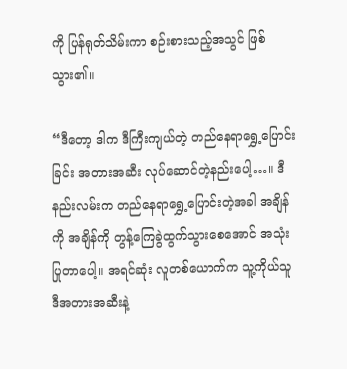ကို ပြန်ရုတ်သိမ်းကာ စဉ်းစားသည့်အသွင် ဖြစ်သွား၏။

“ဒီတော့ ဒါက ဒီကြီးကျယ်တဲ့ တည်နေရာရွှေ့ပြောင်းခြင်း အတားအဆီး လုပ်ဆောင်တဲ့နည်းပေါ့…။ ဒီနည်းလမ်းက တည်နေရာရွှေ့ပြောင်းတဲ့အခါ အချိန်ကို အချိန်ကို တွန့်ကြေခွဲထွက်သွားစေအောင် အသုံးပြုတာပေါ့။ အရင်ဆုံး လူတစ်ယောက်က သူ့ကိုယ်သူ ဒီအတားအဆီးနဲ့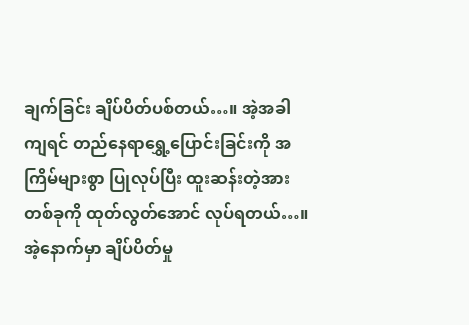ချက်ခြင်း ချိပ်ပိတ်ပစ်တယ်…။ အဲ့အခါကျရင် တည်နေရာရွှေ့ပြောင်းခြင်းကို အကြိမ်များစွာ ပြုလုပ်ပြီး ထူးဆန်းတဲ့အားတစ်ခုကို ထုတ်လွတ်အောင် လုပ်ရတယ်…။ အဲ့နောက်မှာ ချိပ်ပိတ်မှု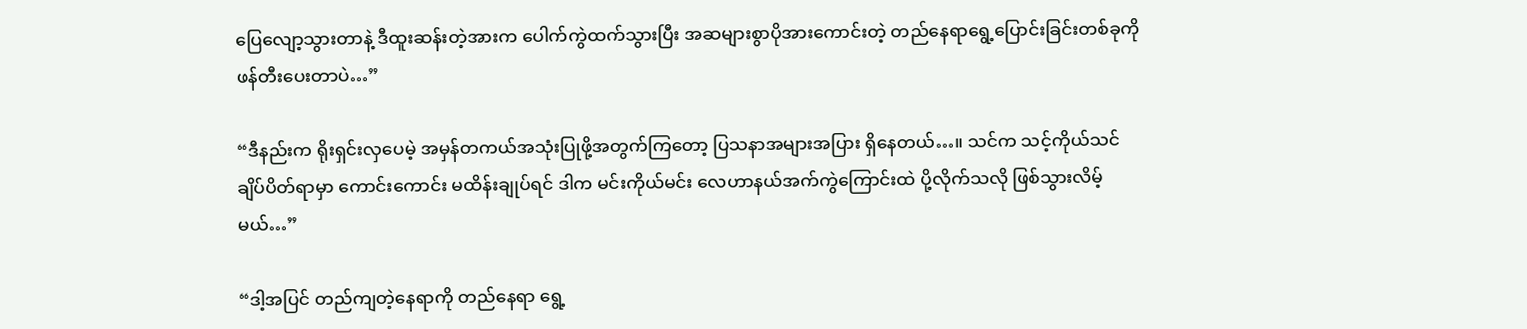ပြေလျော့သွားတာနဲ့ ဒီထူးဆန်းတဲ့အားက ပေါက်ကွဲထက်သွားပြီး အဆများစွာပိုအားကောင်းတဲ့ တည်နေရာရွေ့ပြောင်းခြင်းတစ်ခုကို ဖန်တီးပေးတာပဲ…”

“ဒီနည်းက ရိုးရှင်းလှပေမဲ့ အမှန်တကယ်အသုံးပြုဖို့အတွက်ကြတော့ ပြသနာအများအပြား ရှိနေတယ်…။ သင်က သင့်ကိုယ်သင် ချိပ်ပိတ်ရာမှာ ကောင်းကောင်း မထိန်းချုပ်ရင် ဒါက မင်းကိုယ်မင်း လေဟာနယ်အက်ကွဲကြောင်းထဲ ပို့လိုက်သလို ဖြစ်သွားလိမ့်မယ်…”

“ဒါ့အပြင် တည်ကျတဲ့နေရာကို တည်နေရာ ရွေ့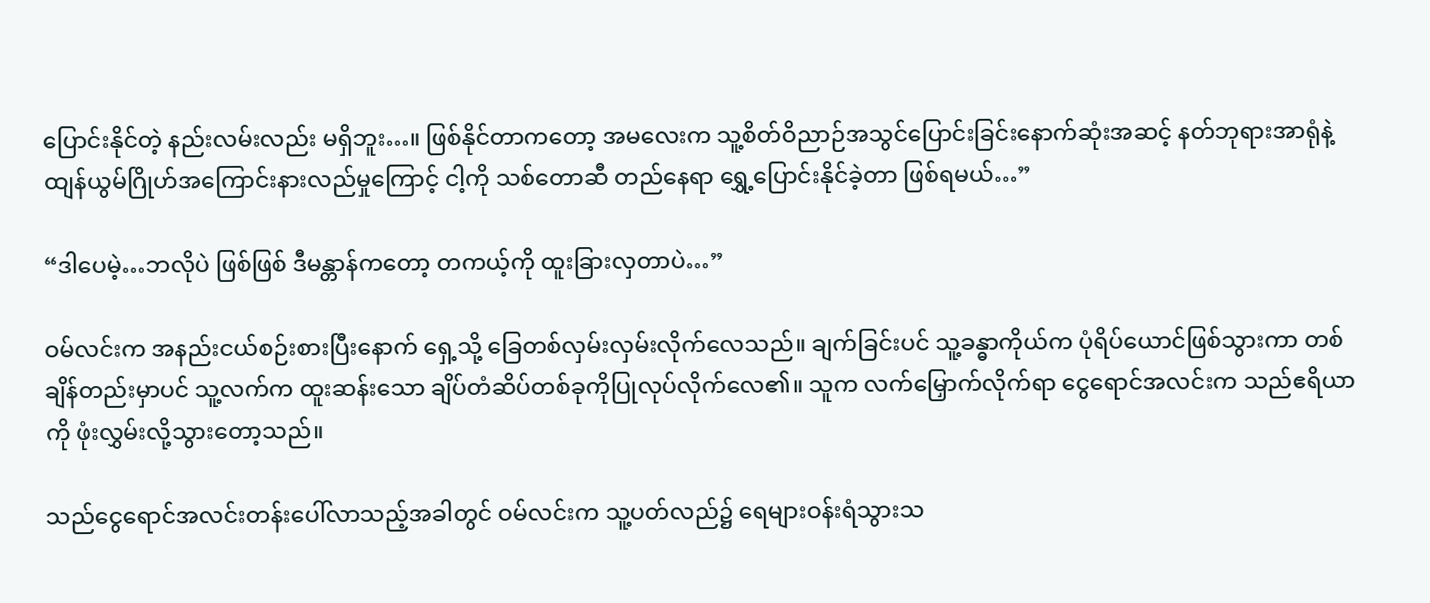ပြောင်းနိုင်တဲ့ နည်းလမ်းလည်း မရှိဘူး…။ ဖြစ်နိုင်တာကတော့ အမလေးက သူ့စိတ်ဝိညာဉ်အသွင်ပြောင်းခြင်းနောက်ဆုံးအဆင့် နတ်ဘုရားအာရုံနဲ့ ထျန်ယွမ်ဂြိုဟ်အကြောင်းနားလည်မှုကြောင့် ငါ့ကို သစ်တောဆီ တည်နေရာ ရွှေ့ပြောင်းနိုင်ခဲ့တာ ဖြစ်ရမယ်…”

“ဒါပေမဲ့…ဘလိုပဲ ဖြစ်ဖြစ် ဒီမန္တာန်ကတော့ တကယ့်ကို ထူးခြားလှတာပဲ…”

ဝမ်လင်းက အနည်းငယ်စဉ်းစားပြီးနောက် ရှေ့သို့ ခြေတစ်လှမ်းလှမ်းလိုက်လေသည်။ ချက်ခြင်းပင် သူ့ခန္ဓာကိုယ်က ပုံရိပ်ယောင်ဖြစ်သွားကာ တစ်ချိန်တည်းမှာပင် သူ့လက်က ထူးဆန်းသော ချိပ်တံဆိပ်တစ်ခုကိုပြုလုပ်လိုက်လေ၏။ သူက လက်မြှောက်လိုက်ရာ ငွေရောင်အလင်းက သည်ဧရိယာကို ဖုံးလွှမ်းလို့သွားတော့သည်။

သည်ငွေရောင်အလင်းတန်းပေါ်လာသည့်အခါတွင် ဝမ်လင်းက သူ့ပတ်လည်၌ ရေများဝန်းရံသွားသ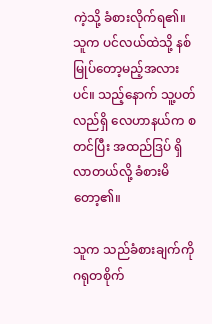ကဲ့သို့ ခံစားလိုက်ရ၏။ သူက ပင်လယ်ထဲသို့ နစ်မြုပ်တော့မည့်အလားပင်။ သည့်နောက် သူ့ပတ်လည်ရှိ လေဟာနယ်က စတင်ပြီး အထည်ဒြပ် ရှိလာတယ်လို့ ခံစားမိတော့၏။

သူက သည်ခံစားချက်ကို ဂရုတစိုက်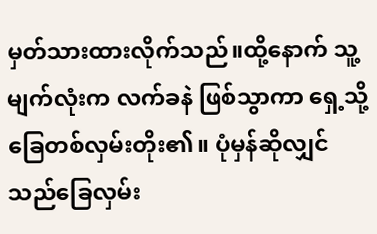မှတ်သားထားလိုက်သည်။ထို့နောက် သူ့မျက်လုံးက လက်ခနဲ ဖြစ်သွာကာ ရှေ့သို့ ခြေတစ်လှမ်းတိုး၏။ ပုံမှန်ဆိုလျှင် သည်ခြေလှမ်း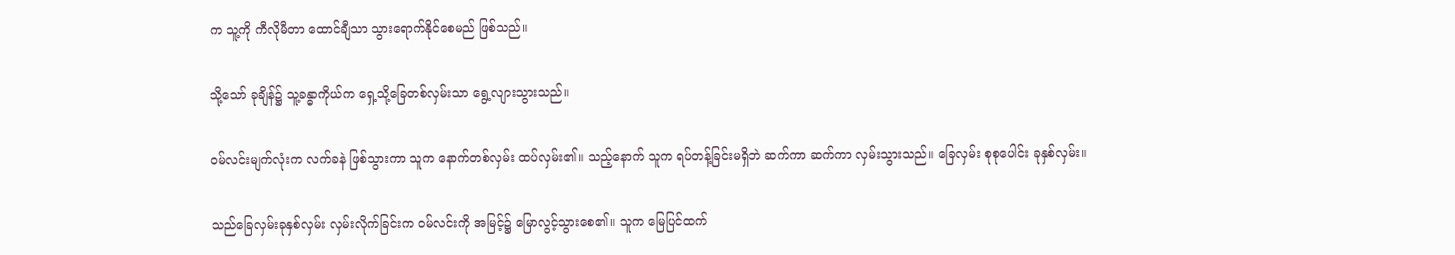က သူ့ကို ကီလိုမီတာ ထောင်ချီသာ သွားရောက်နိုင်စေမည် ဖြစ်သည်။

သို့သော် ခုချိန်၌ သူ့ခန္ဓာကိုယ်က ရှေ့သို့ခြေတစ်လှမ်းသာ ရွေ့လျားသွားသည်။

ဝမ်လင်းမျက်လုံးက လက်ခနဲ ဖြစ်သွားကာ သူက နောက်တစ်လှမ်း ထပ်လှမ်း၏။ သည့်နောက် သူက ရပ်တန့်ခြင်းမရှိဘဲ ဆက်ကာ ဆက်ကာ လှမ်းသွားသည်။ ခြေလှမ်း စုစုပေါင်း ခုနှစ်လှမ်း။

သည်ခြေလှမ်းခုနှစ်လှမ်း လှမ်းလိုက်ခြင်းက ဝမ်လင်းကို အမြင့်၌ မြောလွင့်သွားစေ၏။ သူက မြေပြင်ထက်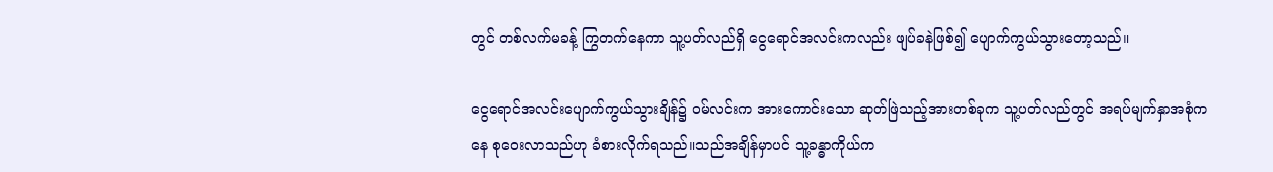တွင် တစ်လက်မခန့် ကြွတက်နေကာ သူ့ပတ်လည်ရှိ ငွေရောင်အလင်းကလည်း ဖျပ်ခနဲဖြစ်၍ ပျောက်ကွယ်သွားတော့သည်။

ငွေရောင်အလင်းပျောက်ကွယ်သွားချိန်၌ ဝမ်လင်းက အားကောင်းသော ဆုတ်ဖြဲသည့်အားတစ်ခုက သူ့ပတ်လည်တွင် အရပ်မျက်နှာအစုံကနေ စုဝေးလာသည်ဟု ခံစားလိုက်ရသည်။သည်အချိန်မှာပင် သူ့ခန္ဓာကိုယ်က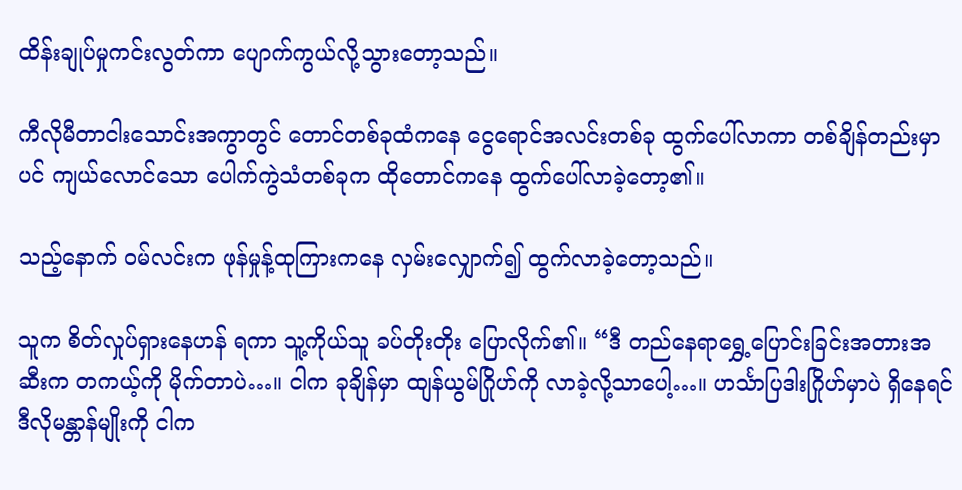ထိန်းချုပ်မှုကင်းလွတ်ကာ ပျောက်ကွယ်လို့သွားတော့သည်။

ကီလိုမီတာငါးသောင်းအကွာတွင် တောင်တစ်ခုထံက‌နေ ငွေရောင်အလင်းတစ်ခု ထွက်ပေါ်လာကာ တစ်ချိန်တည်းမှာပင် ကျယ်လောင်သော ပေါက်ကွဲသံတစ်ခုက ထိုတောင်ကနေ ထွက်ပေါ်လာခဲ့တော့၏။

သည့်နောက် ဝမ်လင်းက ဖုန်မှုန့်ထုကြားကနေ လှမ်းလျှောက်၍ ထွက်လာခဲ့တော့သည်။

သူက စိတ်လှုပ်ရှားနေဟန် ရကာ သူ့ကိုယ်သူ ခပ်တိုးတိုး ပြောလိုက်၏။ “ဒီ တည်နေရာရွှေ့ပြောင်းခြင်းအတားအဆီးက တကယ့်ကို မိုက်တာပဲ…။ ငါက ခုချိန်မှာ ထျန်ယွမ်ဂြိုဟ်ကို လာခဲ့လို့သာပေါ့…။ ဟင်္သာပြဒါးဂြိုဟ်မှာပဲ ရှိနေရင် ဒီလိုမန္တာန်မျိုးကို ငါက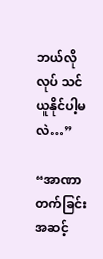ဘယ်လိုလုပ် သင်ယူနိုင်ပါ့မလဲ…”

“အာဏာတက်ခြင်းအဆင့်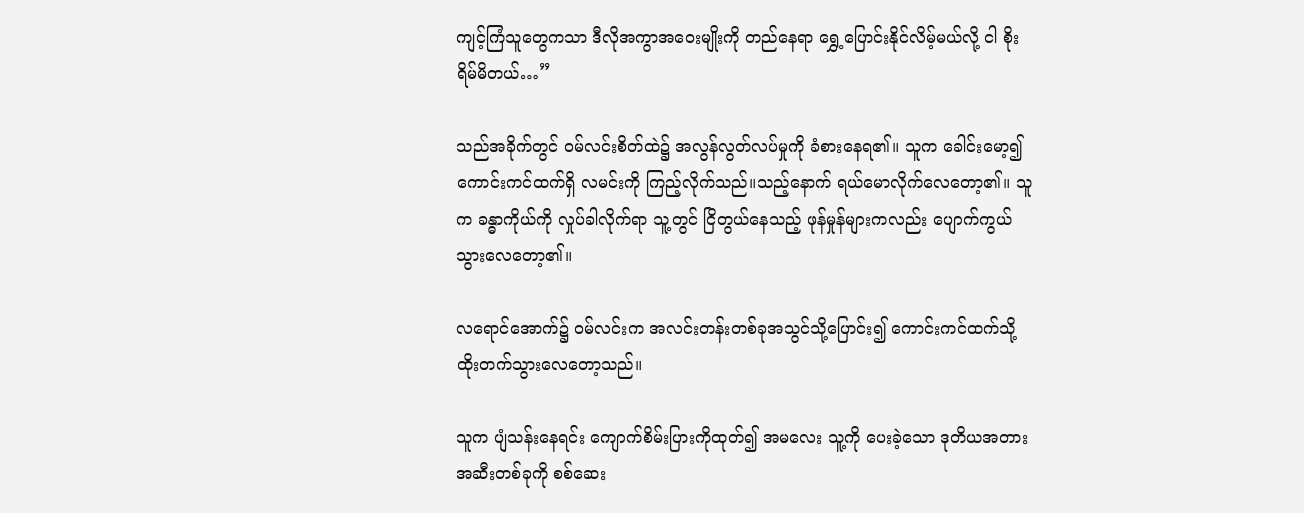ကျင့်ကြံသူတွေကသာ ဒီလိုအကွာအဝေးမျိုးကို တည်နေရာ ရွှေ့ပြောင်းနိုင်လိမ့်မယ်လို့ ငါ စိုးရိမ်မိတယ်…”

သည်အခိုက်တွင် ဝမ်လင်းစိတ်ထဲ၌ အလွန်လွတ်လပ်မှုကို ခံစားနေရ၏။ သူက ခေါင်းမော့၍ ကောင်းကင်ထက်ရှိ လမင်းကို ကြည့်လိုက်သည်။သည့်နောက် ရယ်မောလိုက်လေတော့၏။ သူက ခန္ဓာကိုယ်ကို လှုပ်ခါလိုက်ရာ သူ့တွင် ငြိတွယ်နေသည့် ဖုန်မှုန်များကလည်း ပျောက်ကွယ်သွားလေတော့၏။

လရောင်အောက်၌ ဝမ်လင်းက အလင်းတန်းတစ်ခုအသွင်သို့ပြောင်း၍ ကောင်းကင်ထက်သို့ ထိုးတက်သွားလေတော့သည်။

သူက ပျံသန်းနေရင်း ကျောက်စိမ်းပြားကိုထုတ်၍ အမလေး သူ့ကို ပေးခဲ့သော ဒုတိယအတားအဆီးတစ်ခုကို စစ်ဆေး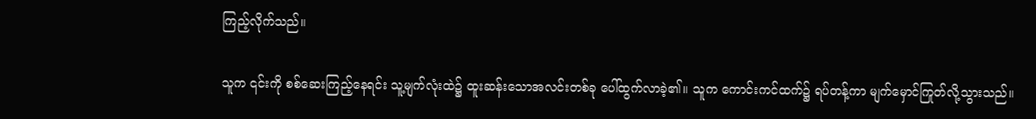ကြည့်လိုက်သည်။

သူက ၎င်းကို စစ်ဆေးကြည့်နေရင်း သူ့မျက်လုံးထဲ၌ ထူးဆန်းသောအလင်းတစ်ခု ပေါ်ထွက်လာခဲ့၏။ သူက ကောင်းကင်ထက်၌ ရပ်တန့်ကာ မျက်မှောင်ကြုတ်လို့သွားသည်။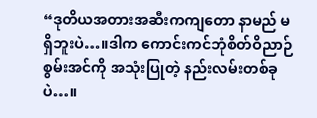“ဒုတိယအတားအဆီးကကျတော နာမည် မရှိဘူးပဲ…။ဒါက ကောင်းကင်ဘုံစိတ်ဝိညာဉ်စွမ်းအင်ကို အသုံးပြုတဲ့ နည်းလမ်းတစ်ခုပဲ…။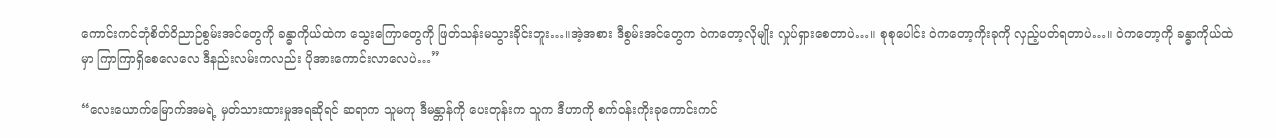ကောင်းကင်ဘုံစိတ်ဝိညာဉ်စွမ်းအင်တွေကို ခန္ဓာကိုယ်ထဲက သွေးကြောတွေကို ဖြတ်သန်းမသွားခိုင်းဘူး…။အဲ့အစား ဒီစွမ်းအင်တွေက ဝဲကတော့လိုမျိုး လှုပ်ရှားစေတာပဲ…။ စုစုပေါင်း ဝဲကတော့ကိုးခုကို လှည့်ပတ်ရတာပဲ…။ ဝဲကတော့ကို ခန္ဓာကိုယ်ထဲမှာ ကြာကြာရှိစေလေလေ ဒီနည်းလမ်းကလည်း ပိုအားကောင်းလာလေပဲ…”

“လေးယောက်မြောက်အမရဲ့ မှတ်သားထားမှုအရဆိုရင် ဆရာက သူမကု ဒီမန္တာန်ကို ပေးတုန်းက သူက ဒီဟာကို စက်ဝန်းကိုးခုကောင်းကင်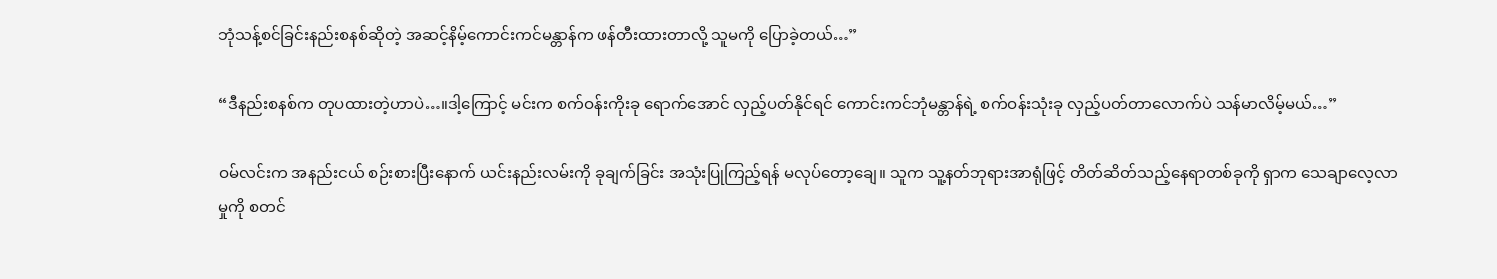ဘုံသန့်စင်ခြင်းနည်းစနစ်ဆိုတဲ့ အဆင့်နိမ့်ကောင်းကင်မန္တာန်က ဖန်တီးထားတာလို့ သူမကို ပြောခဲ့တယ်…”

“ဒီနည်းစနစ်က တုပထားတဲ့ဟာပဲ…။ဒါ့ကြောင့် မင်းက စက်ဝန်းကိုးခု ရောက်အောင် လှည့်ပတ်နိုင်ရင် ကောင်းကင်ဘုံမန္တာန်ရဲ့ စက်ဝန်းသုံးခု လှည့်ပတ်တာလောက်ပဲ သန်မာလိမ့်မယ်…”

ဝမ်လင်းက အနည်းငယ် စဉ်းစားပြီးနောက် ယင်းနည်းလမ်းကို ခုချက်ခြင်း အသုံးပြုကြည့်ရန် မလုပ်တော့ချေ။ သူက သူ့နတ်ဘုရားအာရုံဖြင့် တိတ်ဆိတ်သည့်နေရာတစ်ခုကို ရှာက သေချာလေ့လာမှုကို စတင်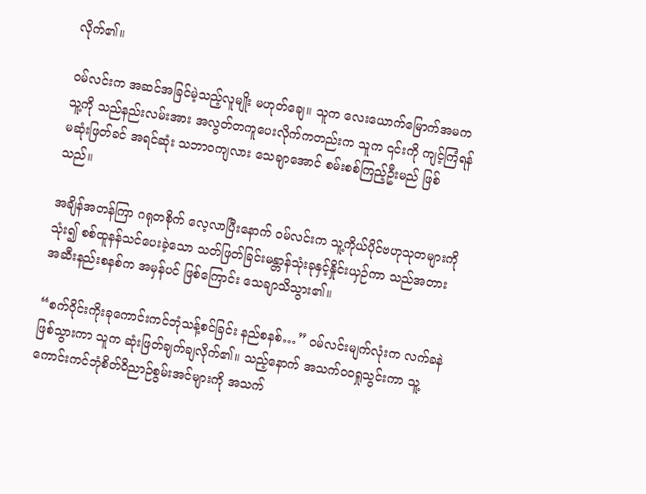လိုက်၏။

ဝမ်လင်းက အဆင်အခြင်မဲ့သည့်လူမျိုး မဟုတ်ချေ။ သူက လေးယောက်မြောက်အမက သူ့ကို သည်နည်းလမ်းအား အလွတ်တကူပေးလိုက်ကတည်းက သူက ၎င်းကို ကျင့်ကြံရန် မဆုံးဖြတ်ခင် အရင်ဆုံး သဘာဝကျလား သေချာအောင် စမ်းစစ်ကြည့်ဦးမည် ဖြစ်သည်။

အချိန်အတန်ကြာ ဂရုတစိုက် လေ့လာပြီးနောက် ဝမ်လင်းက သူ့ကိုယ်ပိုင်ဗဟုသုတများကို သုံး၍ စစ်ထူနန်သင်ပေးခဲ့သော သတ်ဖြတ်ခြင်းမန္တာန်သုံးခုနှင့်နှိုင်းယှဉ်ကာ သည်အတားအဆီးနည်းစနစ်က အမှန်ပင် ဖြစ်ကြောင်း သေချာသိသွား၏။

“စက်ဝိုင်းကိုးခုကောင်းကင်ဘုံသန့်စင်ခြင်း နည်စနစ်…” ဝမ်လင်းမျက်လုံးက လက်ခနဲဖြစ်သွားကာ သူက ဆုံးဖြတ်ချက်ချလိုက်၏။ သည့်နောက် အသက်ဝဝရှုသွင်းကာ သူ့ကောင်းကင်ဘုံစိတ်ဝိညာဉ်စွမ်းအင်များကို အသက်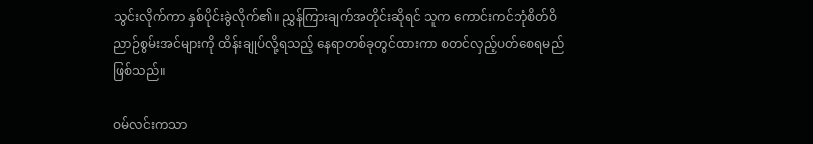သွင်းလိုက်ကာ နှစ်ပိုင်းခွဲလိုက်၏။ ညွှန်ကြားချက်အတိုင်းဆိုရင် သူက ကောင်းကင်ဘုံစိတ်ဝိညာဉ်စွမ်းအင်များကို ထိန်းချုပ်လို့ရသည့် နေရာတစ်ခုတွင်ထားကာ စတင်လှည့်ပတ်စေရမည် ဖြစ်သည်။

ဝမ်လင်းကသာ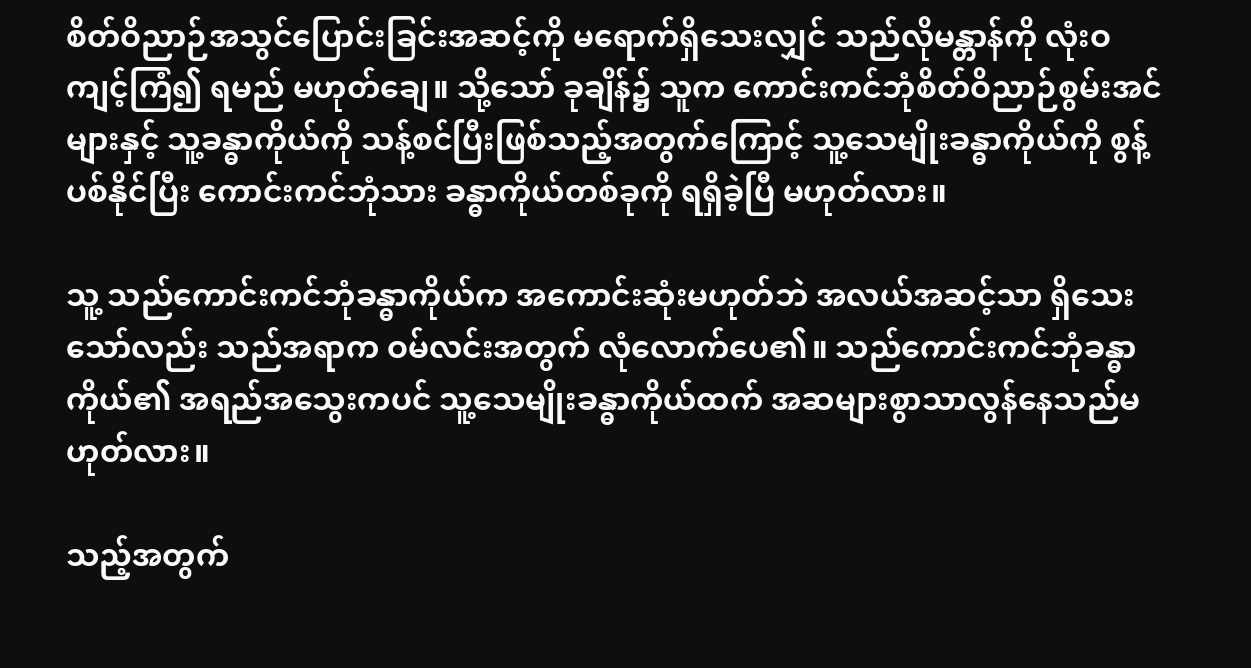စိတ်ဝိညာဉ်အသွင်ပြောင်းခြင်းအဆင့်ကို မရောက်ရှိသေးလျှင် သည်လိုမန္တာန်ကို လုံးဝ ကျင့်ကြံ၍ ရမည် မဟုတ်ချေ။ သို့သော် ခုချိန်၌ သူက ကောင်းကင်ဘုံစိတ်ဝိညာဉ်စွမ်းအင်များနှင့် သူ့ခန္ဓာကိုယ်ကို သန့်စင်ပြီးဖြစ်သည့်အတွက်ကြောင့် သူ့သေမျိုးခန္ဓာကိုယ်ကို စွန့်ပစ်နိုင်ပြီး ကောင်းကင်ဘုံသား ခန္ဓာကိုယ်တစ်ခုကို ရရှိခဲ့ပြီ မဟုတ်လား။

သူ့ သည်ကောင်းကင်ဘုံခန္ဓာကိုယ်က အကောင်းဆုံးမဟုတ်ဘဲ အလယ်အဆင့်သာ ရှိသေးသော်လည်း သည်အရာက ဝမ်လင်းအတွက် လုံလောက်ပေ၏။ သည်ကောင်းကင်ဘုံခန္ဓာကိုယ်၏ အရည်အသွေးကပင် သူ့သေမျိုးခန္ဓာကိုယ်ထက် အဆများစွာသာလွန်နေသည်မဟုတ်လား။

သည့်အတွက်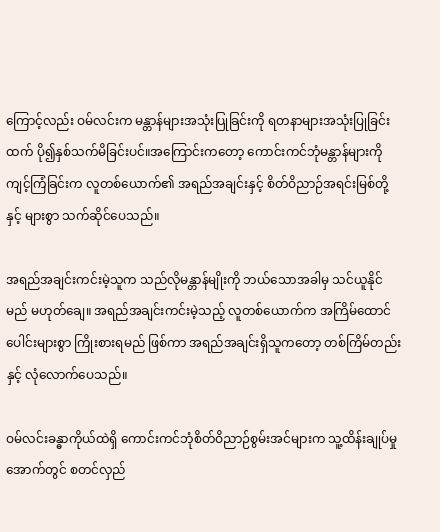ကြောင့်လည်း ဝမ်လင်းက မန္တာန်များအသုံးပြုခြင်းကို ရတနာများအသုံးပြုခြင်းထက် ပို၍နှစ်သက်မိခြင်းပင်။အကြောင်းကတော့ ကောင်းကင်ဘုံမန္တာန်များကို ကျင့်ကြံခြင်းက လူတစ်ယောက်၏ အရည်အချင်းနှင့် စိတ်ဝိညာဉ်အရင်းမြစ်တို့နှင့် များစွာ သက်ဆိုင်ပေသည်။

အရည်အချင်းကင်းမဲ့သူက သည်လိုမန္တာန်မျိုးကို ဘယ်သောအခါမှ သင်ယူနိုင်မည် မဟုတ်ချေ။ အရည်အချင်းကင်းမဲ့သည့် လူတစ်ယောက်က အကြိမ်ထောင်ပေါင်းများစွာ ကြိုးစားရမည် ဖြစ်ကာ အရည်အချင်းရှိသူကတော့ တစ်ကြိမ်တည်းနှင့် လုံလောက်ပေသည်။

ဝမ်လင်းခန္ဓာကိုယ်ထဲရှိ ကောင်းကင်ဘုံစိတ်ဝိညာဉ်စွမ်းအင်များက သူ့ထိန်းချုပ်မှုအောက်တွင် စတင်လှည်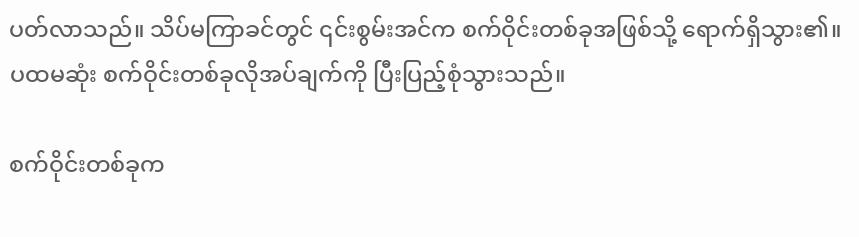ပတ်လာသည်။ သိပ်မကြာခင်တွင် ၎င်းစွမ်းအင်က စက်ဝိုင်းတစ်ခုအဖြစ်သို့ ရောက်ရှိသွား၏။ ပထမဆုံး စက်ဝိုင်းတစ်ခုလိုအပ်ချက်ကို ပြီးပြည့်စုံသွားသည်။

စက်ဝိုင်းတစ်ခုက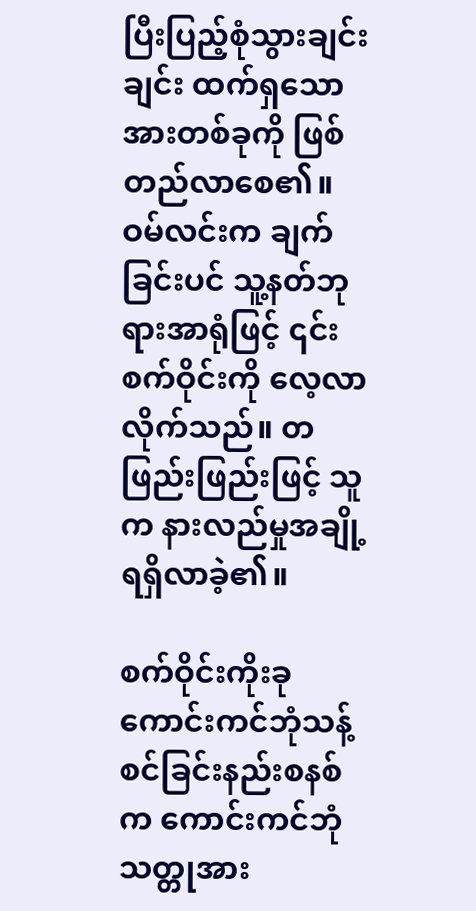ပြီးပြည့်စုံသွားချင်းချင်း ထက်ရှသောအားတစ်ခုကို ဖြစ်တည်လာစေ၏။ ဝမ်လင်းက ချက်ခြင်းပင် သူ့နတ်ဘုရားအာရုံဖြင့် ၎င်းစက်ဝိုင်းကို လေ့လာလိုက်သည်။ တဖြည်းဖြည်းဖြင့် သူက နားလည်မှုအချို့ ရရှိလာခဲ့၏။

စက်ဝိုင်းကိုးခု ကောင်းကင်ဘုံသန့်စင်ခြင်းနည်းစနစ်က ကောင်းကင်ဘုံသတ္တုအား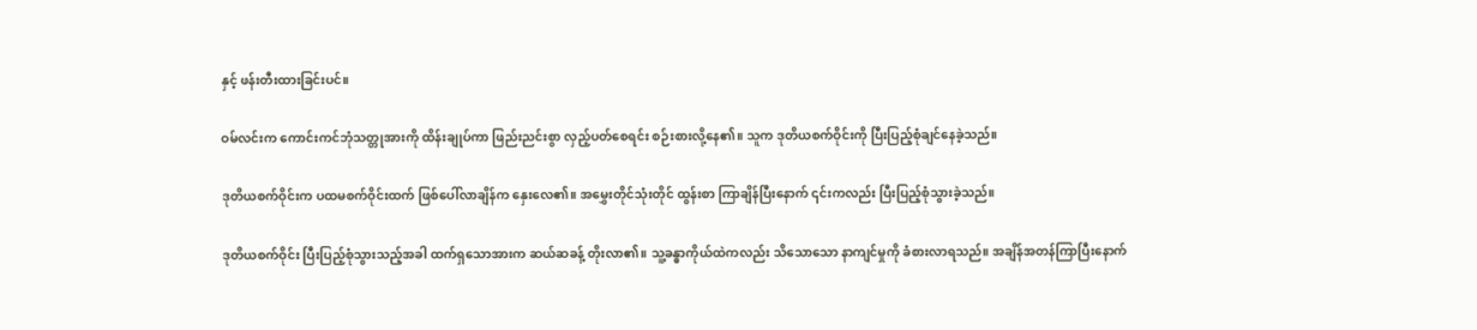နှင့် ဖန်းတီးထားခြင်းပင်။

ဝမ်လင်းက ကောင်းကင်ဘုံသတ္တုအားကို ထိန်းချုပ်ကာ ဖြည်းညင်းစွာ လှည့်ပတ်စေရင်း စဉ်းစားလို့နေ၏။ သူက ဒုတိယစက်ဝိုင်းကို ပြီးပြည့်စုံချင်နေခဲ့သည်။

ဒုတိယစက်ဝိုင်းက ပထမစက်ဝိုင်းထက် ဖြစ်ပေါ်လာချိန်က နှေးလေ၏။ အမွှေးတိုင်သုံးတိုင် ထွန်းစာ ကြာချိန်ပြီးနောက် ၎င်းကလည်း ပြီးပြည့်စုံသွားခဲ့သည်။

ဒုတိယစက်ဝိုင်း ပြီးပြည့်စုံသွားသည့်အခါ ထက်ရှသောအားက ဆယ်ဆခန့် တိုးလာ၏။ သူ့ခန္ဓာကိုယ်ထဲကလည်း သိသောသော နာကျင်မှုကို ခံစားလာရသည်။ အချိန်အတန်ကြာပြီးနောက်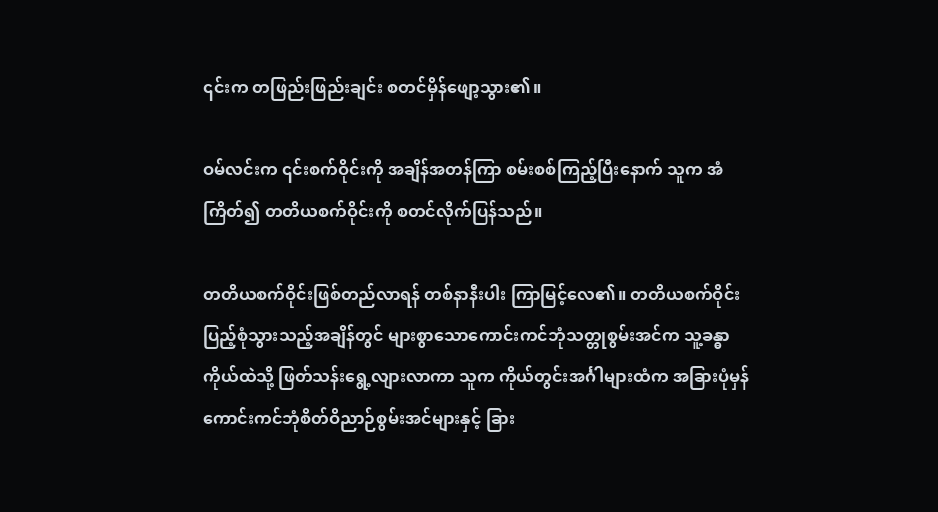၎င်းက တဖြည်းဖြည်းချင်း စတင်မှိန်ဖျော့သွား၏။

ဝမ်လင်းက ၎င်းစက်ဝိုင်းကို အချိန်အတန်ကြာ စမ်းစစ်ကြည့်ပြီးနောက် သူက အံကြိတ်၍ တတိယစက်ဝိုင်းကို စတင်လိုက်ပြန်သည်။

တတိယစက်ဝိုင်းဖြစ်တည်လာရန် တစ်နာနီးပါး ကြာမြင့်လေ၏။ တတိယစက်ဝိုင်း ပြည့်စုံသွားသည့်အချိန်တွင် များစွာသောကောင်းကင်ဘုံသတ္တုစွမ်းအင်က သူ့ခန္ဓာကိုယ်ထဲသို့ ဖြတ်သန်းရွေ့လျားလာကာ သူက ကိုယ်တွင်းအင်္ဂါများထံက အခြားပုံမှန်ကောင်းကင်ဘုံစိတ်ဝိညာဉ်စွမ်းအင်များနှင့် ခြား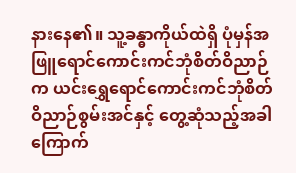နားနေ၏။ သူ့ခန္ဓာကိုယ်ထဲရှိ ပုံမှန်အဖြူရောင်ကောင်းကင်ဘုံစိတ်ဝိညာဉ်က ယင်းရွှေရောင်ကောင်းကင်ဘုံစိတ်ဝိညာဉ်စွမ်းအင်နှင့် တွေ့ဆုံသည့်အခါ ကြောက်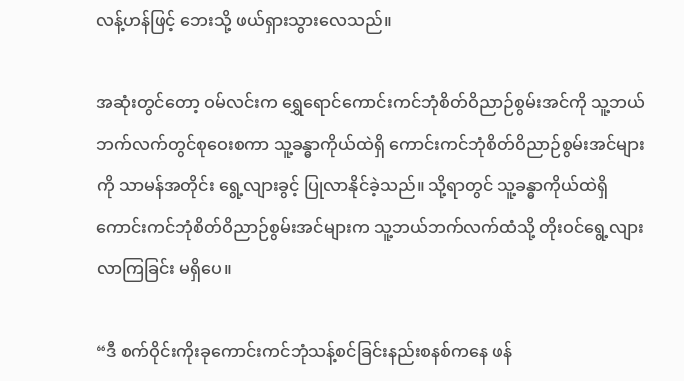လန့်ဟန်ဖြင့် ဘေးသို့ ဖယ်ရှားသွားလေသည်။

အဆုံးတွင်တော့ ဝမ်လင်းက ရွှေရောင်ကောင်းကင်ဘုံစိတ်ဝိညာဉ်စွမ်းအင်ကို သူ့ဘယ်ဘက်လက်တွင်စုဝေးစကာ သူ့ခန္ဓာကိုယ်ထဲရှိ ကောင်းကင်ဘုံစိတ်ဝိညာဉ်စွမ်းအင်များကို သာမန်အတိုင်း ရွေ့လျားခွင့် ပြုလာနိုင်ခဲ့သည်။ သို့ရာတွင် သူ့ခန္ဓာကိုယ်ထဲရှိ ကောင်းကင်ဘုံစိတ်ဝိညာဉ်စွမ်းအင်များက သူ့ဘယ်ဘက်လက်ထံသို့ တိုးဝင်ရွေ့လျားလာကြခြင်း မရှိပေ။

“ဒီ စက်ဝိုင်းကိုးခုကောင်းကင်ဘုံသန့်စင်ခြင်းနည်းစနစ်ကနေ ဖန်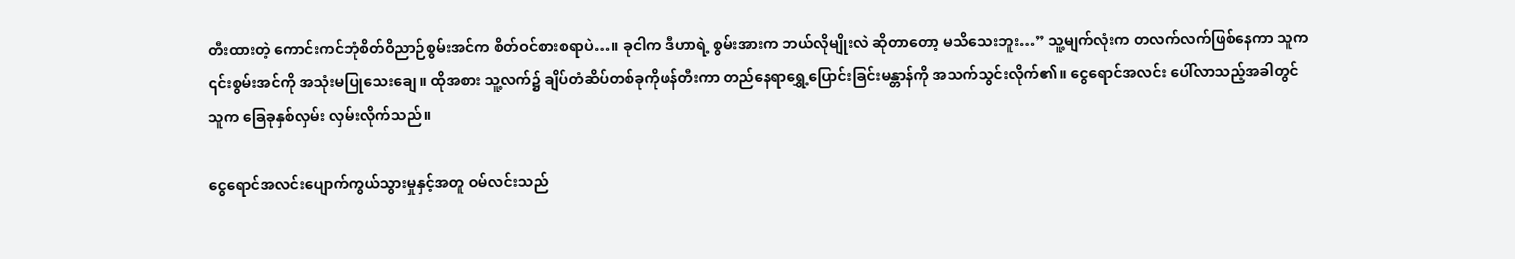တီးထားတဲ့ ကောင်းကင်ဘုံစိတ်ဝိညာဉ်စွမ်းအင်က စိတ်ဝင်စားစရာပဲ…။ ခုငါက ဒီဟာရဲ့ စွမ်းအားက ဘယ်လိုမျိုးလဲ ဆိုတာတော့ မသိသေးဘူး…” သူ့မျက်လုံးက တလက်လက်ဖြစ်နေကာ သူက ၎င်းစွမ်းအင်ကို အသုံးမပြုသေးချေ။ ထိုအစား သူ့လက်၌ ချိပ်တံဆိပ်တစ်ခုကိုဖန်တီးကာ တည်နေရာရွှေ့ပြောင်းခြင်းမန္တာန်ကို အသက်သွင်းလိုက်၏။ ငွေရောင်အလင်း ပေါ်လာသည့်အခါတွင် သူက ခြေခုနှစ်လှမ်း လှမ်းလိုက်သည်။

ငွေရောင်အလင်းပျောက်ကွယ်သွားမှုနှင့်အတူ ဝမ်လင်းသည်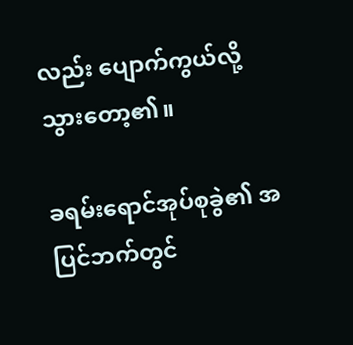လည်း ပျောက်ကွယ်လို့သွားတော့၏။

ခရမ်းရောင်အုပ်စုခွဲ၏ အပြင်ဘက်တွင်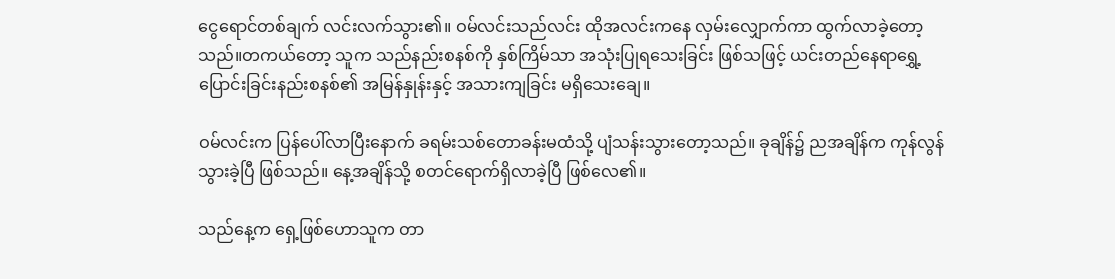ငွေရောင်တစ်ချက် လင်းလက်သွား၏။ ဝမ်လင်းသည်လင်း ထိုအလင်းကနေ လှမ်းလျှောက်ကာ ထွက်လာခဲ့တော့သည်။တကယ်တော့ သူက သည်နည်းစနစ်ကို နှစ်ကြိမ်သာ အသုံးပြုရသေးခြင်း ဖြစ်သဖြင့် ယင်းတည်နေရာရွှေ့ပြောင်းခြင်းနည်းစနစ်၏ အမြန်နှုန်းနှင့် အသားကျခြင်း မရှိသေးချေ။

ဝမ်လင်းက ပြန်ပေါ်လာပြီးနောက် ခရမ်းသစ်တောခန်းမထံသို့ ပျံသန်းသွားတော့သည်။ ခုချိန်၌ ညအချိန်က ကုန်လွန်သွားခဲ့ပြီ ဖြစ်သည်။ နေ့အချိန်သို့ စတင်ရောက်ရှိလာခဲ့ပြီ ဖြစ်လေ၏။

သည်နေ့က ရှေ့ဖြစ်ဟောသူက တာ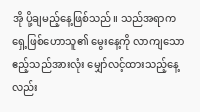အို ပို့ချမည့်နေ့ဖြစ်သည်။ သည်အရာက ရှေ့ဖြစ်ဟောသူ၏ မွေးနေ့ကို လာကျသော ဧည့်သည်အားလုံး မျှော်လင့်ထားသည့်နေ့လည်း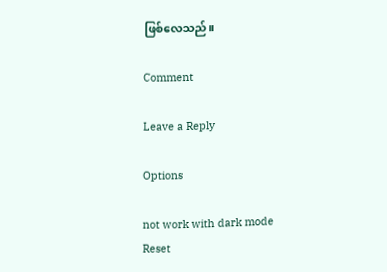ဖြစ်လေသည်။

Comment

Leave a Reply

Options

not work with dark mode
Reset